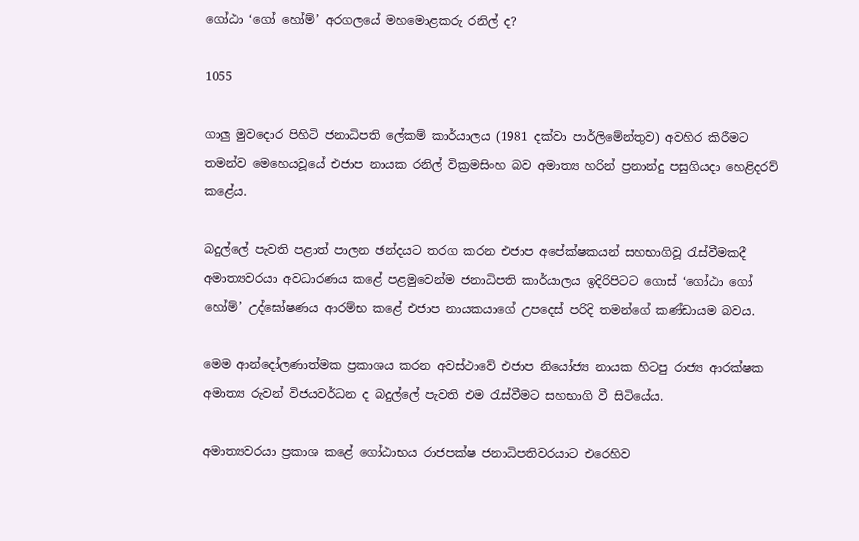ගෝඨා ‘ගෝ හෝම්’ අරගලයේ මහමොළකරු රනිල් ද?

1055

ගාලු මුවදොර පිහිටි ජනාධිපති ලේකම් කාර්යාලය (1981 දක්වා පාර්ලිමේන්තුව) අවහිර කිරීමට තමන්ව මෙහෙයවූයේ එජාප නායක රනිල් වික්‍රමසිංහ බව අමාත්‍ය හරින් ප්‍රනාන්දු පසුගියදා හෙළිදරව් කළේය.

බදුල්ලේ පැවති පළාත් පාලන ඡන්දයට තරග කරන එජාප අපේක්ෂකයන් සහභාගිවූ රැස්වීමකදී අමාත්‍යවරයා අවධාරණය කළේ පළමුවෙන්ම ජනාධිපති කාර්යාලය ඉදිරිපිටට ගොස් ‘ගෝඨා ගෝ හෝම්’ උද්ඝෝෂණය ආරම්භ කළේ එජාප නායකයාගේ උපදෙස් පරිදි තමන්ගේ කණ්ඩායම බවය.

මෙම ආන්දෝලණාත්මක ප්‍රකාශය කරන අවස්ථාවේ එජාප නියෝජ්‍ය නායක හිටපු රාජ්‍ය ආරක්ෂක අමාත්‍ය රුවන් විජයවර්ධන ද බදුල්ලේ පැවති එම රැස්වීමට සහභාගි වී සිටියේය.

අමාත්‍යවරයා ප්‍රකාශ කළේ ගෝඨාභය රාජපක්ෂ ජනාධිපතිවරයාට එරෙහිව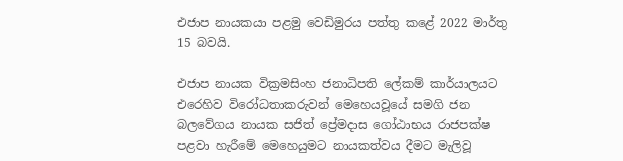එජාප නායකයා පළමු වෙඩිමුරය පත්තු කළේ 2022 මාර්තු 15 බවයි.

එජාප නායක වික්‍රමසිංහ ජනාධිපති ලේකම් කාර්යාලයට එරෙහිව විරෝධතාකරුවන් මෙහෙයවූයේ සමගි ජන බලවේගය නායක සජිත් ප්‍රේමදාස ගෝඨාභය රාජපක්ෂ පළවා හැරීමේ මෙහෙයුමට නායකත්වය දීමට මැලිවූ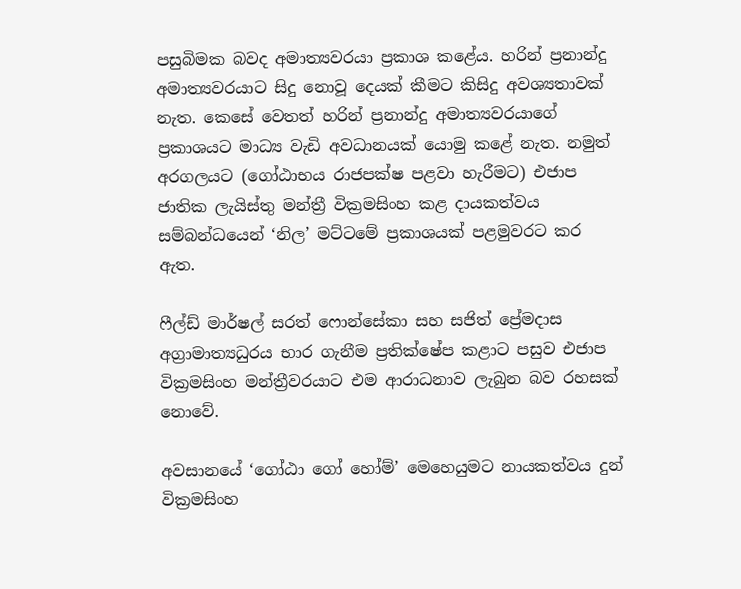පසුබිමක බවද අමාත්‍යවරයා ප්‍රකාශ කළේය. හරින් ප්‍රනාන්දු අමාත්‍යවරයාට සිදු නොවූ දෙයක් කීමට කිසිදු අවශ්‍යතාවක් නැත. කෙසේ වෙතත් හරින් ප්‍රනාන්දු අමාත්‍යවරයාගේ ප්‍රකාශයට මාධ්‍ය වැඩි අවධානයක් යොමු කළේ නැත. නමුත් අරගලයට (ගෝඨාභය රාජපක්ෂ පළවා හැරීමට) එජාප ජාතික ලැයිස්තු මන්ත්‍රී වික්‍රමසිංහ කළ දායකත්වය සම්බන්ධයෙන් ‘නිල’ මට්ටමේ ප්‍රකාශයක් පළමුවරට කර ඇත.

ෆීල්ඩ් මාර්ෂල් සරත් ෆොන්සේකා සහ සජිත් ප්‍රේමදාස අග්‍රාමාත්‍යධුරය භාර ගැනීම ප්‍රතික්ෂේප කළාට පසුව එජාප වික්‍රමසිංහ මන්ත්‍රීවරයාට එම ආරාධනාව ලැබුන බව රහසක් නොවේ.

අවසානයේ ‘ගෝඨා ගෝ හෝම්’ මෙහෙයුමට නායකත්වය දුන් වික්‍රමසිංහ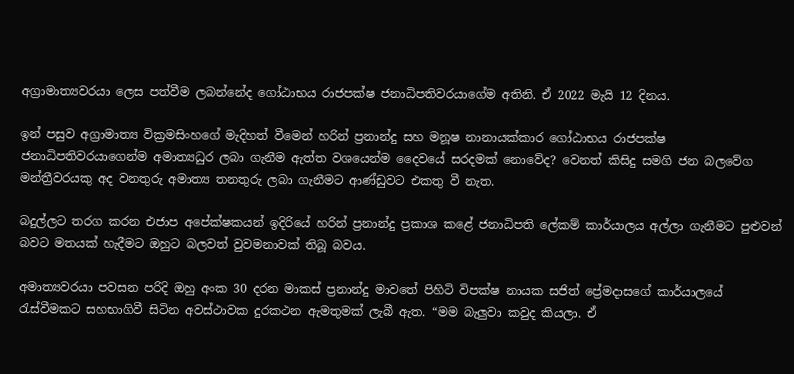අග්‍රාමාත්‍යවරයා ලෙස පත්වීම ලබන්නේද ගෝඨාභය රාජපක්ෂ ජනාධිපතිවරයාගේම අතිනි. ඒ 2022 මැයි 12 දිනය.

ඉන් පසුව අග්‍රාමාත්‍ය වික්‍රමසිංහගේ මැදිහත් වීමෙන් හරින් ප්‍රනාන්දු සහ මනූෂ නානායක්කාර ගෝඨාභය රාජපක්ෂ ජනාධිපතිවරයාගෙන්ම අමාත්‍යධුර ලබා ගැනීම ඇත්ත වශයෙන්ම දෛවයේ සරදමක් නොවේද? වෙනත් කිසිදු සමගි ජන බලවේග මන්ත්‍රීවරයකු අද වනතුරු අමාත්‍ය තනතුරු ලබා ගැනීමට ආණ්ඩුවට එකතු වී නැත.

බදුල්ලට තරග කරන එජාප අපේක්ෂකයන් ඉදිරියේ හරින් ප්‍රනාන්දු ප්‍රකාශ කළේ ජනාධිපති ලේකම් කාර්යාලය අල්ලා ගැනීමට පුළුවන් බවට මතයක් හැදීමට ඔහුට බලවත් වුවමනාවක් තිබූ බවය.

අමාත්‍යවරයා පවසන පරිදි ඔහු අංක 30 දරන මාකස් ප්‍රනාන්දු මාවතේ පිහිටි විපක්ෂ නායක සජිත් ප්‍රේමදාසගේ කාර්යාලයේ රැස්වීමකට සහභාගිවී සිටින අවස්ථාවක දුරකථන ඇමතුමක් ලැබී ඇත. “මම බැලුවා කවුද කියලා. ඒ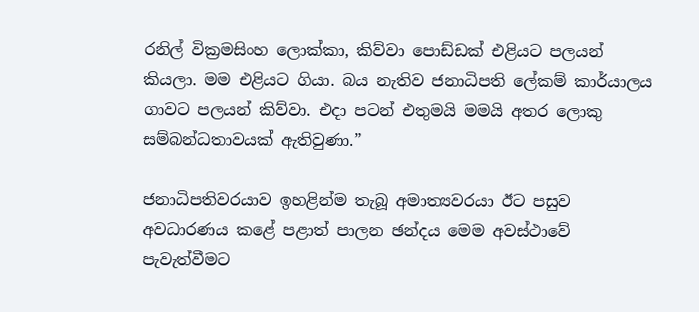රනිල් වික්‍රමසිංහ ලොක්කා, කිව්වා පොඩ්ඩක් එළියට පලයන් කියලා. මම එළියට ගියා. බය නැතිව ජනාධිපති ලේකම් කාර්යාලය ගාවට පලයන් කිව්වා. එදා පටන් එතුමයි මමයි අතර ලොකු සම්බන්ධතාවයක් ඇතිවුණා.”

ජනාධිපතිවරයාව ඉහළින්ම තැබූ අමාත්‍යවරයා ඊට පසුව අවධාරණය කළේ පළාත් පාලන ඡන්දය මෙම අවස්ථාවේ පැවැත්වීමට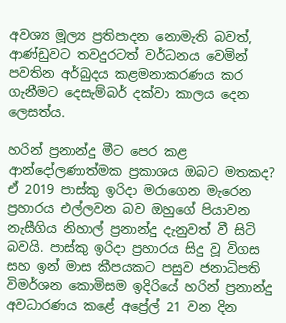අවශ්‍ය මූල්‍ය ප්‍රතිපාදන නොමැති බවත්, ආණ්ඩුවට තවදුරටත් වර්ධනය වෙමින් පවතින අර්බුදය කළමනාකරණය කර ගැනීමට දෙසැම්බර් දක්වා කාලය දෙන ලෙසත්ය.

හරින් ප්‍රනාන්දු මීට පෙර කළ ආන්දෝලණාත්මක ප්‍රකාශය ඔබට මතකද? ඒ 2019 පාස්කු ඉරිදා මරාගෙන මැරෙන ප්‍රහාරය එල්ලවන බව ඔහුගේ පියාවන නැසීගිය නිහාල් ප්‍රනාන්දු දැනුවත් වී සිටි බවයි. පාස්කු ඉරිදා ප්‍රහාරය සිදු වූ විගස සහ ඉන් මාස කීපයකට පසුව ජනාධිපති විමර්ශන කොමිසම ඉදිරියේ හරින් ප්‍රනාන්දු අවධාරණය කළේ අප්‍රේල් 21 වන දින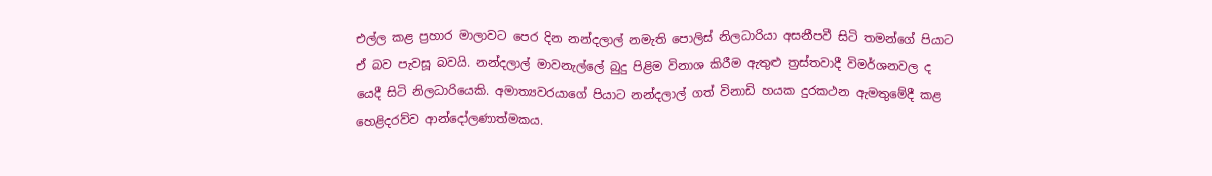එල්ල කළ ප්‍රහාර මාලාවට පෙර දින නන්දලාල් නමැති පොලිස් නිලධාරියා අසනීපවී සිටි තමන්ගේ පියාට ඒ බව පැවසූ බවයි. නන්දලාල් මාවනැල්ලේ බුදු පිළිම විනාශ කිරීම ඇතුළු ත්‍රස්තවාදී විමර්ශනවල ද යෙදී සිටි නිලධාරියෙකි. අමාත්‍යවරයාගේ පියාට නන්දලාල් ගත් විනාඩි හයක දුරකථන ඇමතුමේදී කළ හෙළිදරව්ව ආන්දෝලණාත්මකය.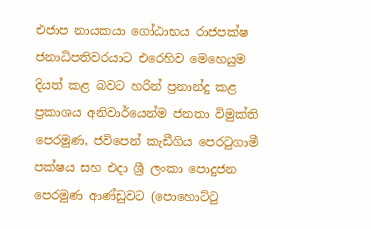එජාප නායකයා ගෝඨාභය රාජපක්ෂ ජනාධිපතිවරයාට එරෙහිව මෙහෙයුම දියත් කළ බවට හරින් ප්‍රනාන්දු කළ ප්‍රකාශය අනිවාර්යෙන්ම ජනතා විමුක්ති පෙරමුණ, ජවිපෙන් කැඩීගිය පෙරටුගාමී පක්ෂය සහ එදා ශ්‍රී ලංකා පොදුජන පෙරමුණ ආණ්ඩුවට (පොහොට්ටු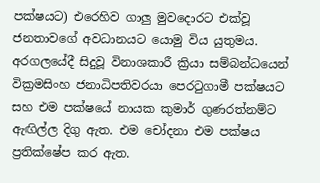පක්ෂයට) එරෙහිව ගාලු මුවදොරට එක්වූ ජනතාවගේ අවධානයට යොමු විය යුතුමය. අරගලයේදී සිදුවූ විනාශකාරී ක්‍රියා සම්බන්ධයෙන් වික්‍රමසිංහ ජනාධිපතිවරයා පෙරටුගාමී පක්ෂයට සහ එම පක්ෂයේ නායක කුමාර් ගුණරත්නම්ට ඇඟිල්ල දිගු ඇත. එම චෝදනා එම පක්ෂය ප්‍රතික්ෂේප කර ඇත.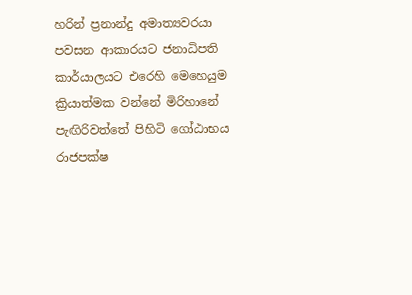හරින් ප්‍රනාන්දු අමාත්‍යවරයා පවසන ආකාරයට ජනාධිපති කාර්යාලයට එරෙහි මෙහෙයුම ක්‍රියාත්මක වන්නේ මිරිහානේ පැඟිරිවත්තේ පිහිටි ගෝඨාභය රාජපක්ෂ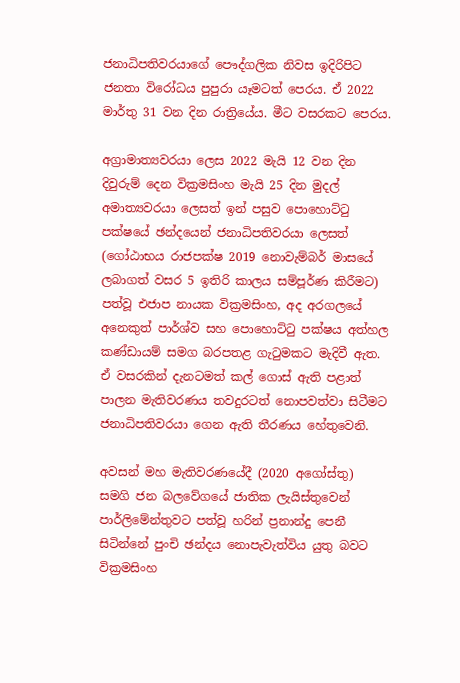ජනාධිපතිවරයාගේ පෞද්ගලික නිවස ඉදිරිපිට ජනතා විරෝධය පුපුරා යෑමටත් පෙරය. ඒ 2022 මාර්තු 31 වන දින රාත්‍රියේය. මීට වසරකට පෙරය.

අග්‍රාමාත්‍යවරයා ලෙස 2022 මැයි 12 වන දින දිවුරුම් දෙන වික්‍රමසිංහ මැයි 25 දින මුදල් අමාත්‍යවරයා ලෙසත් ඉන් පසුව පොහොට්ටු පක්ෂයේ ඡන්දයෙන් ජනාධිපතිවරයා ලෙසත් (ගෝඨාභය රාජපක්ෂ 2019 නොවැම්බර් මාසයේ ලබාගත් වසර 5 ඉතිරි කාලය සම්පූර්ණ කිරීමට) පත්වූ එජාප නායක වික්‍රමසිංහ, අද අරගලයේ අනෙකුත් පාර්ශ්ව සහ පොහොට්ටු පක්ෂය අත්හල කණ්ඩායම් සමග බරපතළ ගැටුමකට මැදිවී ඇත. ඒ වසරකින් දැනටමත් කල් ගොස් ඇති පළාත් පාලන මැතිවරණය තවදුරටත් නොපවත්වා සිටීමට ජනාධිපතිවරයා ගෙන ඇති තීරණය හේතුවෙනි.

අවසන් මහ මැතිවරණයේදී (2020 අගෝස්තු) සමගි ජන බලවේගයේ ජාතික ලැයිස්තුවෙන් පාර්ලිමේන්තුවට පත්වූ හරින් ප්‍රනාන්දු පෙනී සිටින්නේ පුංචි ඡන්දය නොපැවැත්විය යුතු බවට වික්‍රමසිංහ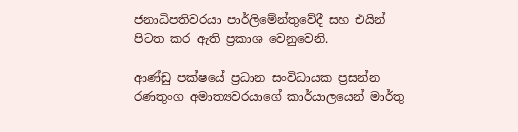ජනාධිපතිවරයා පාර්ලිමේන්තුවේදී සහ එයින් පිටත කර ඇති ප්‍රකාශ වෙනුවෙනි.

ආණ්ඩු පක්ෂයේ ප්‍රධාන සංවිධායක ප්‍රසන්න රණතුංග අමාත්‍යවරයාගේ කාර්යාලයෙන් මාර්තු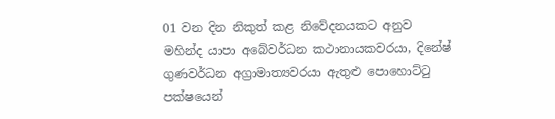01 වන දින නිකුත් කළ නිවේදනයකට අනුව මහින්ද යාපා අබේවර්ධන කථානායකවරයා, දිනේෂ් ගුණවර්ධන අග්‍රාමාත්‍යවරයා ඇතුළු පොහොට්ටු පක්ෂයෙන්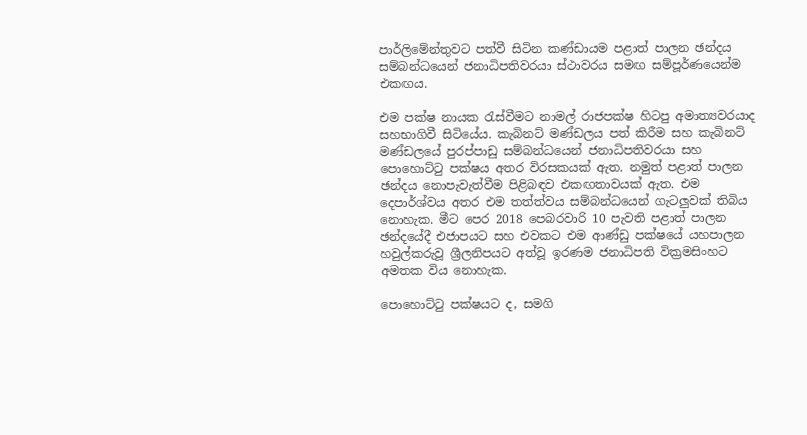පාර්ලිමේන්තුවට පත්වී සිටින කණ්ඩායම පළාත් පාලන ඡන්දය සම්බන්ධයෙන් ජනාධිපතිවරයා ස්ථාවරය සමඟ සම්පූර්ණයෙන්ම එකඟය.

එම පක්ෂ නායක රැස්වීමට නාමල් රාජපක්ෂ හිටපු අමාත්‍යවරයාද සහභාගිවී සිටියේය. කැබිනට් මණ්ඩලය පත් කිරීම සහ කැබිනට් මණ්ඩලයේ පුරප්පාඩු සම්බන්ධයෙන් ජනාධිපතිවරයා සහ පොහොට්ටු පක්ෂය අතර විරසකයක් ඇත. නමුත් පළාත් පාලන ඡන්දය නොපැවැත්වීම පිළිබඳව එකඟතාවයක් ඇත. එම දෙපාර්ශ්වය අතර එම තත්ත්වය සම්බන්ධයෙන් ගැටලුවක් තිබිය නොහැක. මීට පෙර 2018 පෙබරවාරි 10 පැවති පළාත් පාලන ඡන්දයේදී එජාපයට සහ එවකට එම ආණ්ඩු පක්ෂයේ යහපාලන හවුල්කරුවූ ශ්‍රීලනිපයට අත්වූ ඉරණම ජනාධිපති වික්‍රමසිංහට අමතක විය නොහැක.

පොහොට්ටු පක්ෂයට ද, සමගි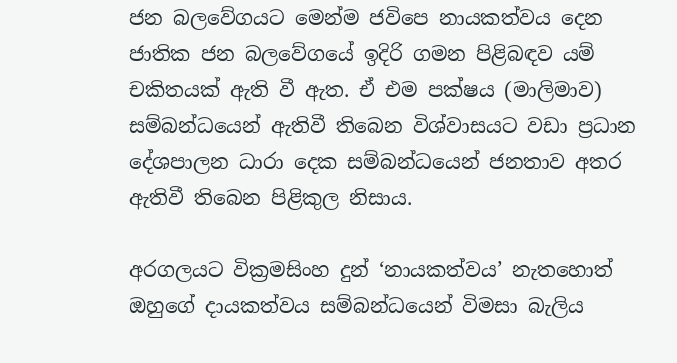ජන බලවේගයට මෙන්ම ජවිපෙ නායකත්වය දෙන ජාතික ජන බලවේගයේ ඉදිරි ගමන පිළිබඳව යම් චකිතයක් ඇති වී ඇත. ඒ එම පක්ෂය (මාලිමාව) සම්බන්ධයෙන් ඇතිවී තිබෙන විශ්වාසයට වඩා ප්‍රධාන දේශපාලන ධාරා දෙක සම්බන්ධයෙන් ජනතාව අතර ඇතිවී තිබෙන පිළිකුල නිසාය.

අරගලයට වික්‍රමසිංහ දුන් ‘නායකත්වය’ නැතහොත් ඔහුගේ දායකත්වය සම්බන්ධයෙන් විමසා බැලිය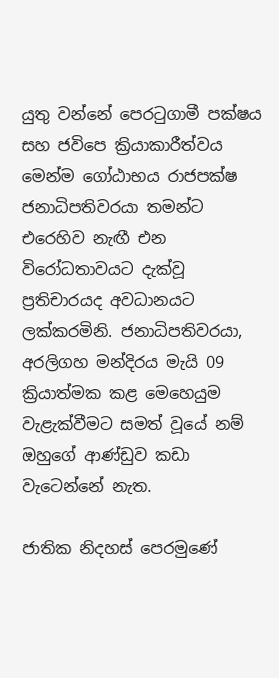යුතු වන්නේ පෙරටුගාමී පක්ෂය සහ ජවිපෙ ක්‍රියාකාරීත්වය මෙන්ම ගෝඨාභය රාජපක්ෂ ජනාධිපතිවරයා තමන්ට එරෙහිව නැඟී එන විරෝධතාවයට දැක්වූ ප්‍රතිචාරයද අවධානයට ලක්කරමිනි. ජනාධිපතිවරයා, අරලිගහ මන්දිරය මැයි 09 ක්‍රියාත්මක කළ මෙහෙයුම වැළැක්වීමට සමත් වූයේ නම් ඔහුගේ ආණ්ඩුව කඩා වැටෙන්නේ නැත.

ජාතික නිදහස් පෙරමුණේ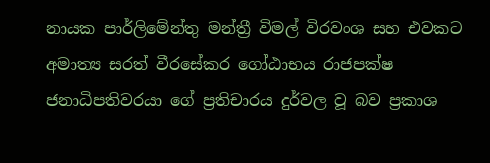නායක පාර්ලිමේන්තු මන්ත්‍රී විමල් විරවංශ සහ එවකට අමාත්‍ය සරත් වීරසේකර ගෝඨාභය රාජපක්ෂ ජනාධිපතිවරයා ගේ ප්‍රතිචාරය දුර්වල වූ බව ප්‍රකාශ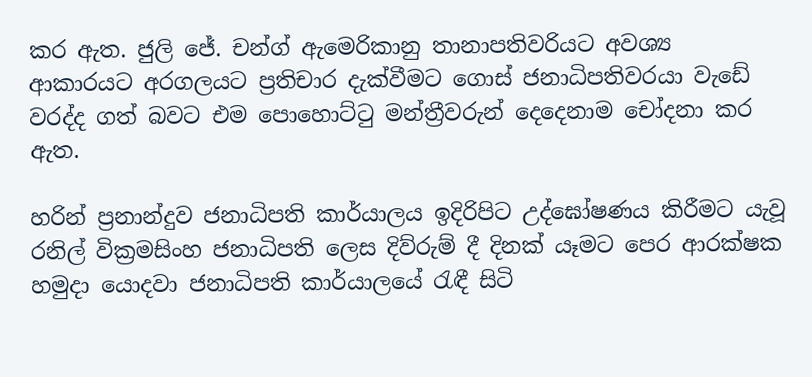කර ඇත. ජුලි ජේ. චන්ග් ඇමෙරිකානු තානාපතිවරියට අවශ්‍ය ආකාරයට අරගලයට ප්‍රතිචාර දැක්වීමට ගොස් ජනාධිපතිවරයා වැඩේ වරද්ද ගත් බවට එම පොහොට්ටු මන්ත්‍රීවරුන් දෙදෙනාම චෝදනා කර ඇත.

හරින් ප්‍රනාන්දුව ජනාධිපති කාර්යාලය ඉදිරිපිට උද්ඝෝෂණය කිරීමට යැවූ රනිල් වික්‍රමසිංහ ජනාධිපති ලෙස දිව්රුම් දී දිනක් යෑමට පෙර ආරක්ෂක හමුදා යොදවා ජනාධිපති කාර්යාලයේ රැඳී සිටි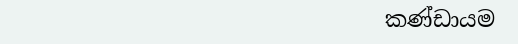කණ්ඩායම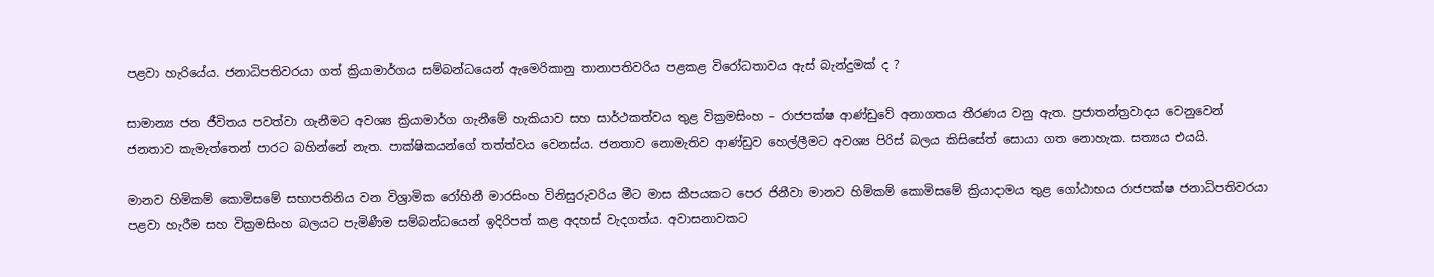පළවා හැරියේය. ජනාධිපතිවරයා ගත් ක්‍රියාමාර්ගය සම්බන්ධයෙන් ඇමෙරිකානු තානාපතිවරිය පළකළ විරෝධතාවය ඇස් බැන්දුමක් ද ?

සාමාන්‍ය ජන ජීවිතය පවත්වා ගැනීමට අවශ්‍ය ක්‍රියාමාර්ග ගැනීමේ හැකියාව සහ සාර්ථකත්වය තුළ වික්‍රමසිංහ – රාජපක්ෂ ආණ්ඩුවේ අනාගතය තීරණය වනු ඇත. ප්‍රජාතන්ත්‍රවාදය වෙනුවෙන් ජනතාව කැමැත්තෙන් පාරට බහින්නේ නැත. පාක්ෂිකයන්ගේ තත්ත්වය වෙනස්ය. ජනතාව නොමැතිව ආණ්ඩුව හෙල්ලීමට අවශ්‍ය පිරිස් බලය කිසිසේත් සොයා ගත නොහැක. සත්‍යය එයයි.

මානව හිමිකම් කොමිසමේ සභාපතිනිය වන විශ්‍රාමික රෝහිනී මාරසිංහ විනිසුරුවරිය මීට මාස කීපයකට පෙර ජිනීවා මානව හිමිකම් කොමිසමේ ක්‍රියාදාමය තුළ ගෝඨාභය රාජපක්ෂ ජනාධිපතිවරයා පළවා හැරීම සහ වික්‍රමසිංහ බලයට පැමිණීම සම්බන්ධයෙන් ඉදිරිපත් කළ අදහස් වැදගත්ය. අවාසනාවකට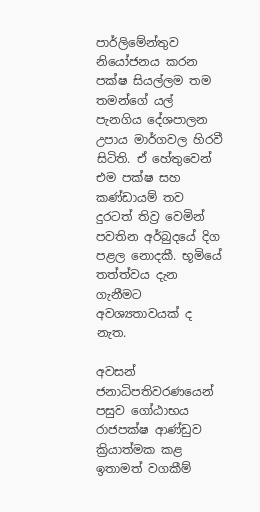පාර්ලිමේන්තුව නියෝජනය කරන පක්ෂ සියල්ලම තම තමන්ගේ යල් පැනගිය දේශපාලන උපාය මාර්ගවල හිරවී සිටිති. ඒ හේතුවෙන් එම පක්ෂ සහ කණ්ඩායම් තව දුරටත් තිව්‍ර වෙමින් පවතින අර්බුදයේ දිග පළල නොදකී. භූමියේ තත්ත්වය දැන ගැනීමට අවශ්‍යතාවයක් ද නැත.

අවසන් ජනාධිපතිවරණයෙන් පසුව ගෝඨාභය රාජපක්ෂ ආණ්ඩුව ක්‍රියාත්මක කළ ඉතාමත් වගකීම්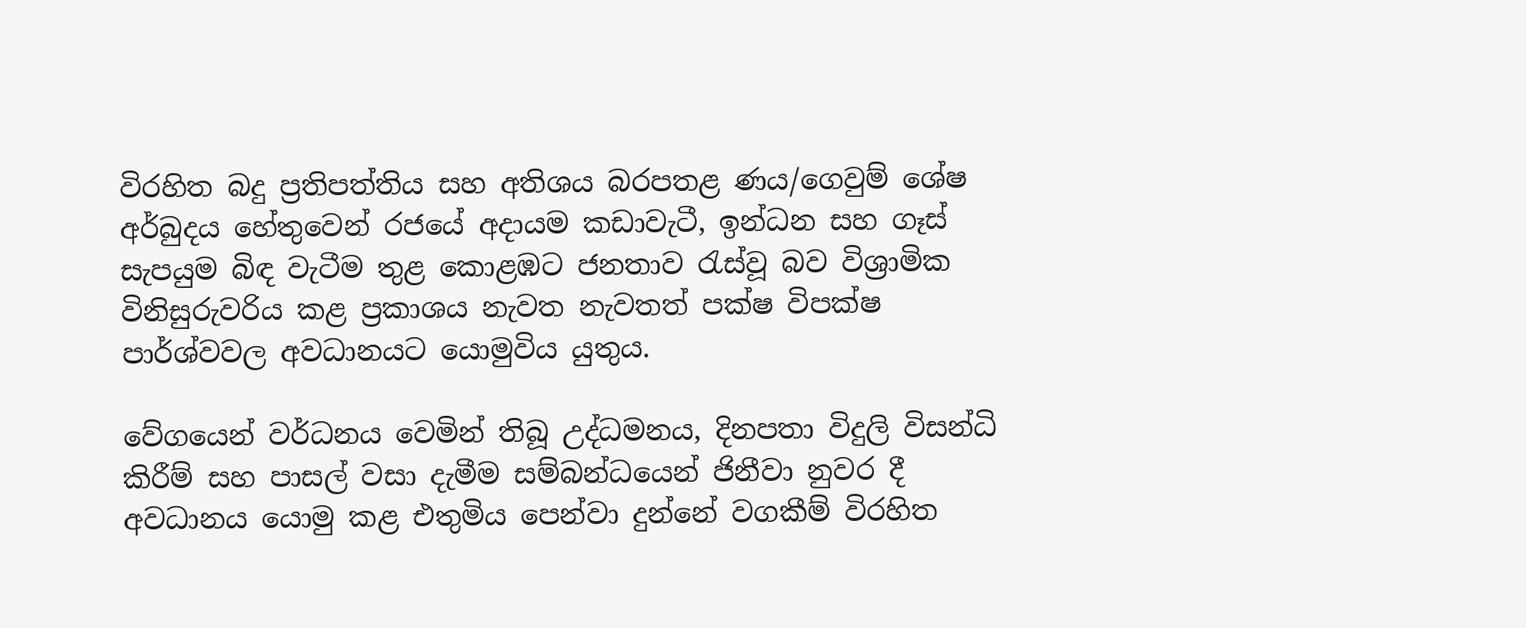විරහිත බදු ප්‍රතිපත්තිය සහ අතිශය බරපතළ ණය/ගෙවුම් ශේෂ අර්බුදය හේතුවෙන් රජයේ අදායම කඩාවැටී, ඉන්ධන සහ ගෑස් සැපයුම බිඳ වැටීම තුළ කොළඹට ජනතාව රැස්වූ බව විශ්‍රාමික විනිසුරුවරිය කළ ප්‍රකාශය නැවත නැවතත් පක්ෂ විපක්ෂ පාර්ශ්වවල අවධානයට යොමුවිය යුතුය.

වේගයෙන් වර්ධනය වෙමින් තිබූ උද්ධමනය, දිනපතා විදුලි විසන්ධි කිරීම් සහ පාසල් වසා දැමීම සම්බන්ධයෙන් ජිනීවා නුවර දී අවධානය යොමු කළ එතුමිය පෙන්වා දුන්නේ වගකීම් විරහිත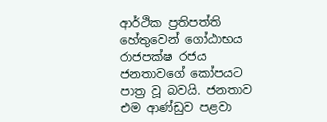ආර්ථික ප්‍රතිපත්ති හේතුවෙන් ගෝඨාභය රාජපක්ෂ රජය ජනතාවගේ කෝපයට පාත්‍ර වූ බවයි. ජනතාව එම ආණ්ඩුව පළවා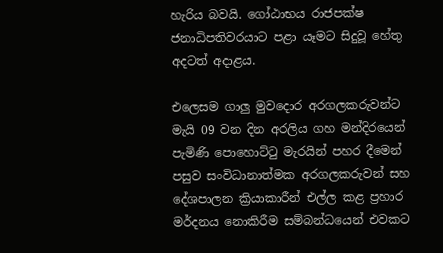හැරිය බවයි. ගෝඨාභය රාජපක්ෂ ජනාධිපතිවරයාට පළා යෑමට සිදුවූ හේතු අදටත් අදාළය.

එලෙසම ගාලු මුවදොර අරගලකරුවන්ට මැයි 09 වන දින අරලිය ගහ මන්දිරයෙන් පැමිණි පොහොට්ටු මැරයින් පහර දීමෙන් පසුව සංවිධානාත්මක අරගලකරුවන් සහ දේශපාලන ක්‍රියාකාරීන් එල්ල කළ ප්‍රහාර මර්දනය නොකිරීම සම්බන්ධයෙන් එවකට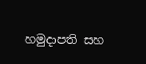හමුදාපති සහ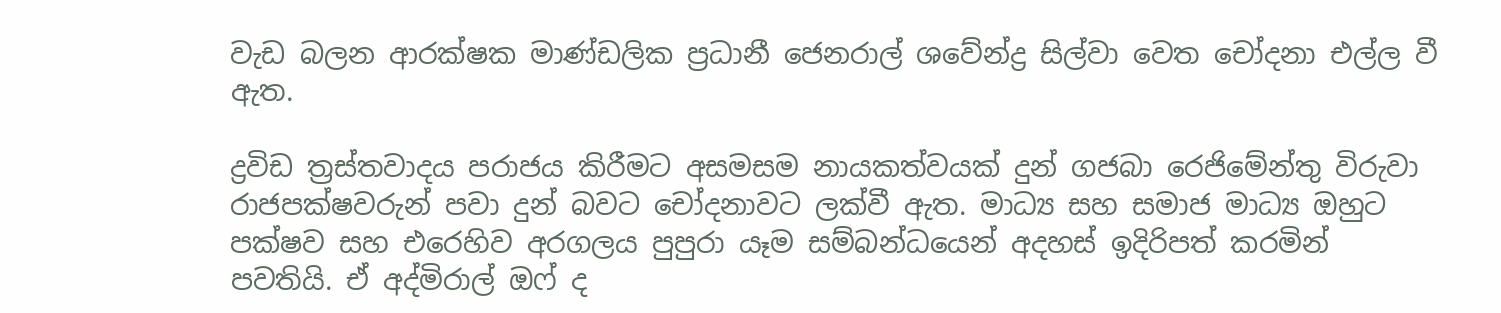වැඩ බලන ආරක්ෂක මාණ්ඩලික ප්‍රධානී ජෙනරාල් ශවේන්ද්‍ර සිල්වා වෙත චෝදනා එල්ල වී ඇත.

ද්‍රවිඩ ත්‍රස්තවාදය පරාජය කිරීමට අසමසම නායකත්වයක් දුන් ගජබා රෙජිමේන්තු විරුවා රාජපක්ෂවරුන් පවා දුන් බවට චෝදනාවට ලක්වී ඇත. මාධ්‍ය සහ සමාජ මාධ්‍ය ඔහුට පක්ෂව සහ එරෙහිව අරගලය පුපුරා යෑම සම්බන්ධයෙන් අදහස් ඉදිරිපත් කරමින් පවතියි. ඒ අද්මිරාල් ඔෆ් ද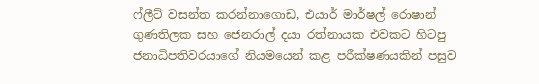ෆ්ලීට් වසන්ත කරන්නාගොඩ, එයාර් මාර්ෂල් රොෂාන් ගුණතිලක සහ ජෙනරාල් දයා රත්නායක එවකට හිටපු ජනාධිපතිවරයාගේ නියමයෙන් කළ පරීක්ෂණයකින් පසුව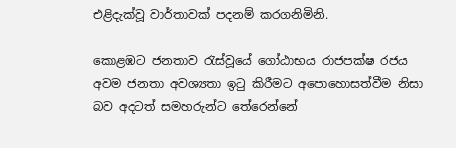එළිදැක්වූ වාර්තාවක් පදනම් කරගනිමිනි.

කොළඹට ජනතාව රැස්වූයේ ගෝඨාභය රාජපක්ෂ රජය අවම ජනතා අවශ්‍යතා ඉටු කිරීමට අපොහොසත්වීම නිසා බව අදටත් සමහරුන්ට තේරෙන්නේ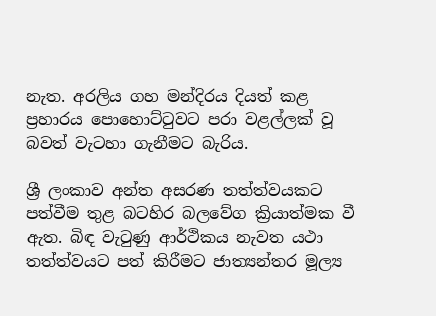නැත. අරලිය ගහ මන්දිරය දියත් කළ ප්‍රහාරය පොහොට්ටුවට පරා වළල්ලක් වූ බවත් වැටහා ගැනීමට බැරිය.

ශ්‍රී ලංකාව අන්ත අසරණ තත්ත්වයකට පත්වීම තුළ බටහිර බලවේග ක්‍රියාත්මක වී ඇත. බිඳ වැටුණු ආර්ථිකය නැවත යථා තත්ත්වයට පත් කිරීමට ජාත්‍යන්තර මූල්‍ය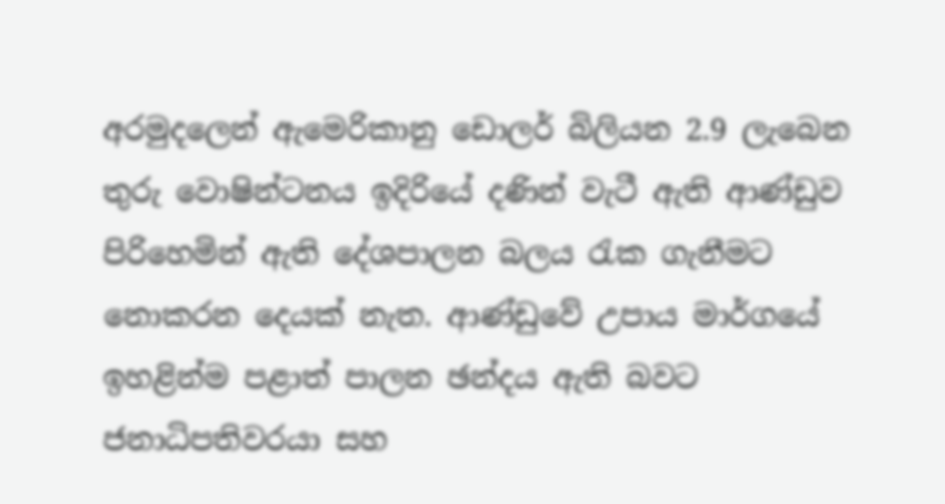අරමුදලෙන් ඇමෙරිකානු ඩොලර් බිලියන 2.9 ලැබෙන තුරු වොෂින්ටනය ඉදිරියේ දණින් වැටී ඇති ආණ්ඩුව පිරිහෙමින් ඇති දේශපාලන බලය රැක ගැනීමට නොකරන දෙයක් නැත. ආණ්ඩුවේ උපාය මාර්ගයේ ඉහළින්ම පළාත් පාලන ඡන්දය ඇති බවට ජනාධිපතිවරයා සහ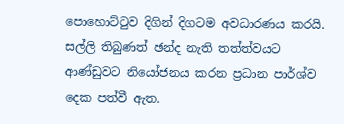පොහොට්ටුව දිගින් දිගටම අවධාරණය කරයි. සල්ලි තිබුණත් ඡන්ද නැති තත්ත්වයට ආණ්ඩුවට නියෝජනය කරන ප්‍රධාන පාර්ශ්ව දෙක පත්වී ඇත.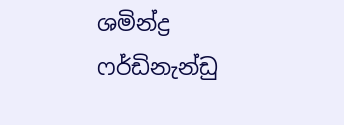ශමින්ද්‍ර ෆර්ඩිනැන්ඩු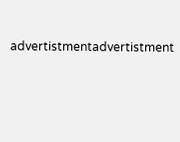advertistmentadvertistment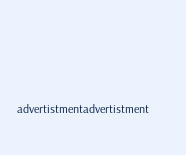advertistmentadvertistment